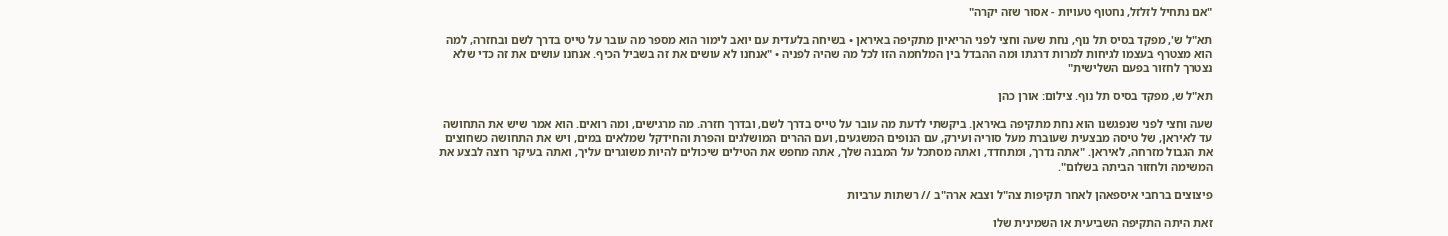"אם נתחיל לזלזל, נחטוף טעויות - אסור שזה יקרה"

תא"ל ש', מפקד בסיס תל נוף, נחת שעה וחצי לפני הריאיון מתקיפה באיראן • בשיחה בלעדית עם יואב לימור הוא מספר מה עובר על טייס בדרך לשם ובחזרה, למה הוא מצטרף בעצמו לגיחות למרות דרגתו ומה ההבדל בין המלחמה הזו לכל מה שהיה לפניה • "אנחנו לא עושים את זה בשביל הכיף. אנחנו עושים את זה כדי שלא נצטרך לחזור בפעם השלישית"

תא"ל ש, מפקד בסיס תל נוף. צילום: אורן כהן

שעה וחצי לפני שנפגשנו הוא נחת מתקיפה באיראן. ביקשתי לדעת מה עובר על טייס בדרך לשם, ובדרך חזרה. מה מרגישים, ומה רואים. הוא אמר שיש את התחושה עד לאיראן, של טיסה מבצעית שעוברת מעל סוריה ועירק, עם הנופים המשגעים, ועם ההרים המושלגים והפרת והחידקל שמלאים במים, ויש את התחושה כשחוצים את הגבול מזרחה, לאיראן. "אתה נדרך, ומתחדד, ואתה מסתכל על המבנה שלך, אתה מחפש את הטילים שיכולים להיות משוגרים עליך, ואתה בעיקר רוצה לבצע את המשימה ולחזור הביתה בשלום".

פיצוצים ברחבי איספאהן לאחר תקיפות צה"ל וצבא ארה"ב // רשתות ערביות

זאת היתה התקיפה השביעית או השמינית שלו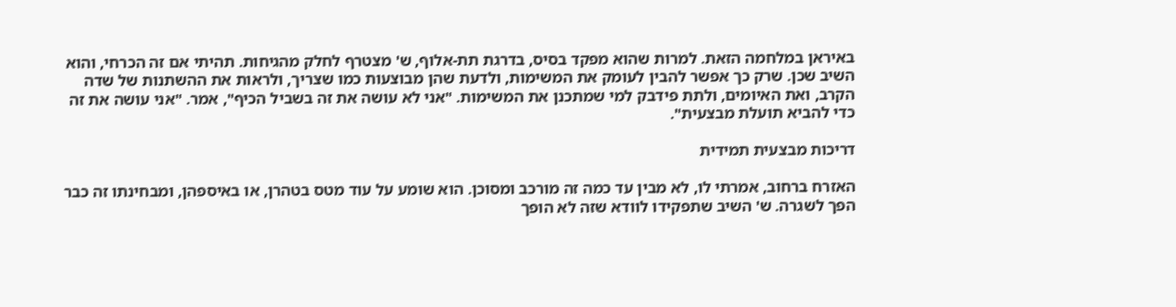באיראן במלחמה הזאת. למרות שהוא מפקד בסיס, בדרגת תת-אלוף, ש' מצטרף לחלק מהגיחות. תהיתי אם זה הכרחי, והוא השיב שכן. שרק כך אפשר להבין לעומק את המשימות, ולדעת שהן מבוצעות כמו שצריך, ולראות את ההשתנות של שדה הקרב, ואת האיומים, ולתת פידבק למי שמתכנן את המשימות. "אני לא עושה את זה בשביל הכיף", אמר. "אני עושה את זה כדי להביא תועלת מבצעית".

דריכות מבצעית תמידית

האזרח ברחוב, אמרתי לו, לא מבין עד כמה זה מורכב ומסוכן. הוא שומע על עוד מטס בטהרן, או באיספהן, ומבחינתו זה כבר הפך לשגרה. ש' השיב שתפקידו לוודא שזה לא הופך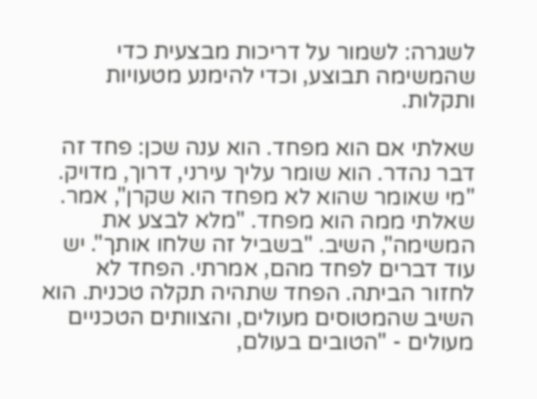לשגרה: לשמור על דריכות מבצעית כדי שהמשימה תבוצע, וכדי להימנע מטעויות ותקלות.

שאלתי אם הוא מפחד. הוא ענה שכן: פחד זה דבר נהדר. הוא שומר עליך עירני, דרוך, מדויק. "מי שאומר שהוא לא מפחד הוא שקרן", אמר. שאלתי ממה הוא מפחד. "מלא לבצע את המשימה", השיב. "בשביל זה שלחו אותך". יש עוד דברים לפחד מהם, אמרתי. הפחד לא לחזור הביתה. הפחד שתהיה תקלה טכנית. הוא השיב שהמטוסים מעולים, והצוותים הטכניים מעולים - "הטובים בעולם,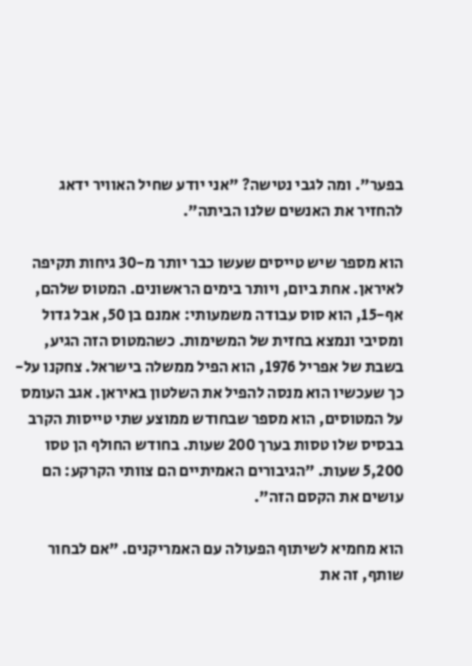בפער". ומה לגבי נטישה? "אני יודע שחיל האוויר ידאג להחזיר את האנשים שלנו הביתה".

הוא מספר שיש טייסים שעשו כבר יותר מ-30 גיחות תקיפה לאיראן. אחת ביום, ויותר בימים הראשונים. המטוס שלהם, אף-15, הוא סוס עבודה משמעותי: אמנם בן 50, אבל גדול ומסיבי ונמצא בחזית של המשימות. כשהמטוס הזה הגיע, בשבת של אפריל 1976, הוא הפיל ממשלה בישראל. צחקנו על-כך שעכשיו הוא מנסה להפיל את השלטון באיראן. אגב העומס על המטוסים, הוא מספר שבחודש ממוצע שתי טייסות הקרב בבסיס שלו טסות בערך 200 שעות. בחודש החולף הן טסו 5,200 שעות. "הגיבורים האמיתיים הם צוותי הקרקע: הם עושים את הקסם הזה".

הוא מחמיא לשיתוף הפעולה עם האמריקנים. "אם לבחור שותף, זה את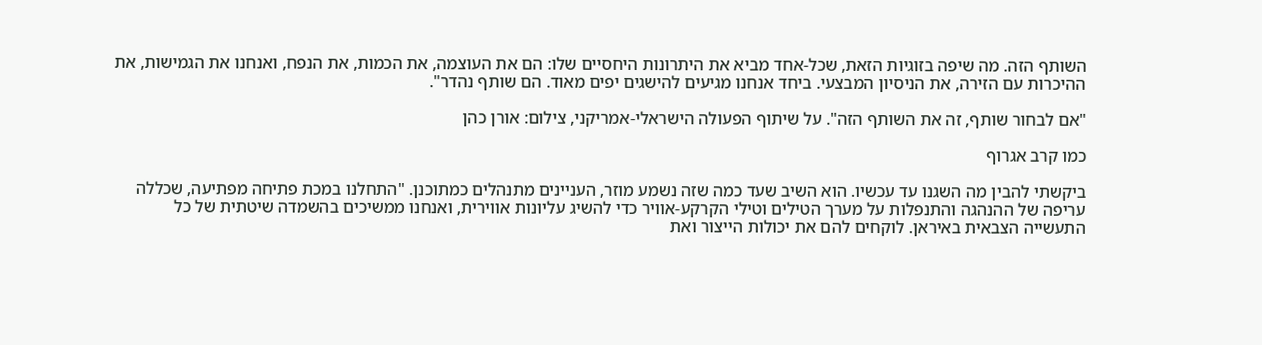השותף הזה. מה שיפה בזוגיות הזאת, שכל-אחד מביא את היתרונות היחסיים שלו: הם את העוצמה, את הכמות, את הנפח, ואנחנו את הגמישות, את ההיכרות עם הזירה, את הניסיון המבצעי. ביחד אנחנו מגיעים להישגים יפים מאוד. הם שותף נהדר".

"אם לבחור שותף, זה את השותף הזה". על שיתוף הפעולה הישראלי-אמריקני, צילום: אורן כהן

כמו קרב אגרוף

ביקשתי להבין מה השגנו עד עכשיו. הוא השיב שעד כמה שזה נשמע מוזר, העניינים מתנהלים כמתוכנן. "התחלנו במכת פתיחה מפתיעה, שכללה עריפה של ההנהגה והתנפלות על מערך הטילים וטילי הקרקע-אוויר כדי להשיג עליונות אווירית, ואנחנו ממשיכים בהשמדה שיטתית של כל התעשייה הצבאית באיראן. לוקחים להם את יכולות הייצור ואת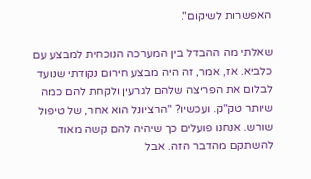האפשרות לשיקום".

שאלתי מה ההבדל בין המערכה הנוכחית למבצע עם כלביא. אז, אמר, זה היה מבצע חירום נקודתי שנועד לבלום את הפריצה שלהם לגרעין ולקחת להם כמה שיותר טק"ק. ועכשיו? "הרציונל הוא אחר, של טיפול שורש. אנחנו פועלים כך שיהיה להם קשה מאוד להשתקם מהדבר הזה. אבל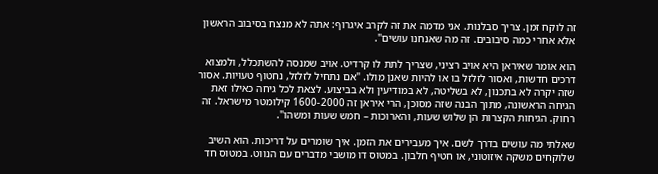זה לוקח זמן. צריך סבלנות. אני מדמה את זה לקרב איגרוף: אתה לא מנצח בסיבוב הראשון אלא אחרי כמה סיבובים. זה מה שאנחנו עושים".

הוא אומר שאיראן היא אויב רציני, שצריך לתת לו קרדיט. אויב שמנסה להשתכלל, ולמצוא דרכים חדשות, ואסור לזלזל בו או להיות שאנן מולו. "אם נתחיל לזלזל, נחטוף טעויות. אסור שזה יקרה לא בתכנון, לא בשליטה, לא במודיעין ולא בביצוע. לצאת לכל גיחה כאילו זאת הגיחה הראשונה, מתוך הבנה שזה מסוכן, הרי איראן זה 1600-2000 קילומטר מישראל. זה רחוק. הגיחות הקצרות הן שלוש שעות, והארוכות – חמש שעות ומשהו".

שאלתי מה עושים בדרך לשם. איך מעבירים את הזמן. איך שומרים על דריכות. הוא השיב שלוקחים משקה איזוטוני, או חטיף חלבון. במטוס דו מושבי מדברים עם הנווט. במטוס חד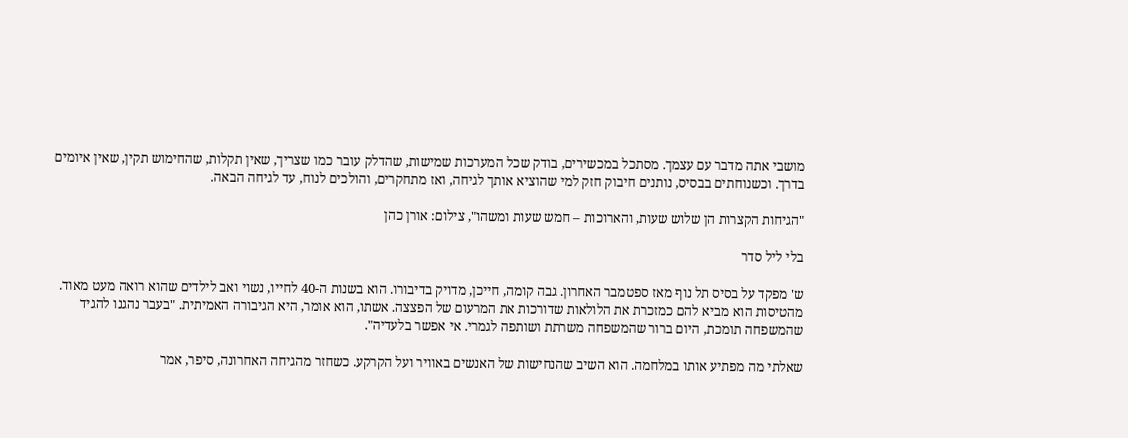מושבי אתה מדבר עם עצמך. מסתכל במכשירים, בודק שכל המערכות שמישות, שהדלק עובר כמו שצריך, שאין תקלות, שהחימוש תקין, שאין איומים בדרך. וכשנוחתים בבסיס, נותנים חיבוק חזק למי שהוציא אותך לגיחה, ואז מתחקרים, והולכים לנוח, עד לגיחה הבאה.

"הגיחות הקצרות הן שלוש שעות, והארוכות – חמש שעות ומשהו", צילום: אורן כהן

בלי ליל סדר

ש' מפקד על בסיס תל נוף מאז ספטמבר האחרון. גבה קומה, חייכן, מדויק בדיבורו. הוא בשנות ה-40 לחייו, נשוי ואב לילדים שהוא רואה מעט מאוד. מהטיסות הוא מביא להם כמזכרת את הלולאות שדורכות את המרעום של הפצצה. אשתו, הוא אומר, היא הגיבורה האמיתית. "בעבר נהגנו להגיד שהמשפחה תומכת, היום ברור שהמשפחה משרתת ושותפה לגמרי. אי אפשר בלעדיה".

שאלתי מה מפתיע אותו במלחמה. הוא השיב שהנחישות של האנשים באוויר ועל הקרקע. כשחזר מהגיחה האחרונה, סיפר, אמר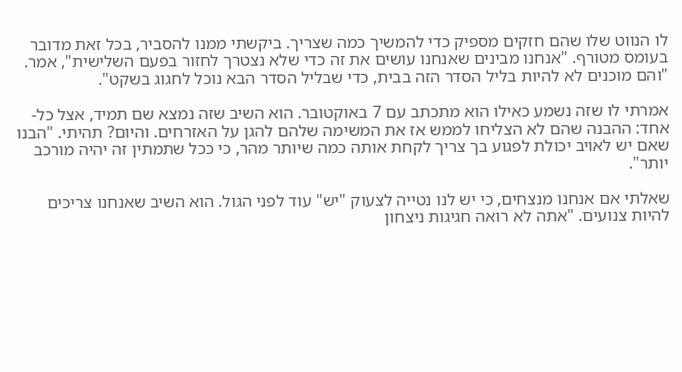לו הנווט שלו שהם חזקים מספיק כדי להמשיך כמה שצריך. ביקשתי ממנו להסביר, בכל זאת מדובר בעומס מטורף. "אנחנו מבינים שאנחנו עושים את זה כדי שלא נצטרך לחזור בפעם השלישית", אמר. "והם מוכנים לא להיות בליל הסדר הזה בבית, כדי שבליל הסדר הבא נוכל לחגוג בשקט".

אמרתי לו שזה נשמע כאילו הוא מתכתב עם 7 באוקטובר. הוא השיב שזה נמצא שם תמיד, אצל כל-אחד: ההבנה שהם לא הצליחו לממש אז את המשימה שלהם להגן על האזרחים. והיום? תהיתי. "הבנו שאם יש לאויב יכולת לפגוע בך צריך לקחת אותה כמה שיותר מהר, כי ככל שתמתין זה יהיה מורכב יותר".

שאלתי אם אנחנו מנצחים, כי יש לנו נטייה לצעוק "יש" עוד לפני הגול. הוא השיב שאנחנו צריכים להיות צנועים. "אתה לא רואה חגיגות ניצחון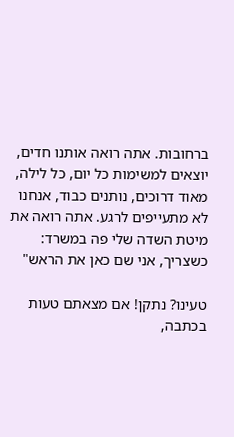ברחובות. אתה רואה אותנו חדים, יוצאים למשימות כל יום, כל לילה, מאוד דרוכים, נותנים כבוד, אנחנו לא מתעייפים לרגע. אתה רואה את מיטת השדה שלי פה במשרד: כשצריך, אני שם כאן את הראש"

טעינו? נתקן! אם מצאתם טעות בכתבה,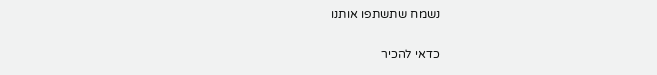נשמח שתשתפו אותנו

כדאי להכיר